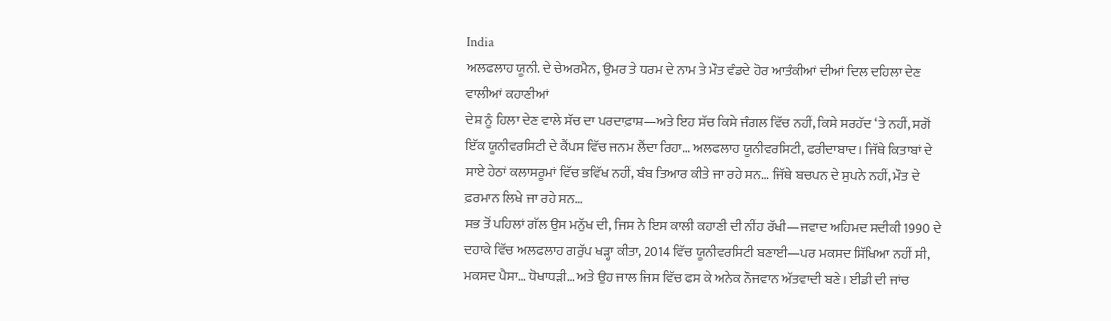India
ਅਲਫਲਾਹ ਯੂਨੀ. ਦੇ ਚੇਅਰਮੈਨ, ਉਮਰ ਤੇ ਧਰਮ ਦੇ ਨਾਮ ਤੇ ਮੌਤ ਵੰਡਦੇ ਹੋਰ ਆਤੰਕੀਆਂ ਦੀਆਂ ਦਿਲ ਦਹਿਲਾ ਦੇਣ ਵਾਲੀਆਂ ਕਹਾਣੀਆਂ
ਦੇਸ਼ ਨੂੰ ਹਿਲਾ ਦੇਣ ਵਾਲੇ ਸੱਚ ਦਾ ਪਰਦਾਫ਼ਾਸ਼—ਅਤੇ ਇਹ ਸੱਚ ਕਿਸੇ ਜੰਗਲ ਵਿੱਚ ਨਹੀਂ, ਕਿਸੇ ਸਰਹੱਦ ‘ਤੇ ਨਹੀਂ, ਸਗੋਂ ਇੱਕ ਯੂਨੀਵਰਸਿਟੀ ਦੇ ਕੈਂਪਸ ਵਿੱਚ ਜਨਮ ਲੈਂਦਾ ਰਿਹਾ… ਅਲਫਲਾਹ ਯੂਨੀਵਰਸਿਟੀ, ਫਰੀਦਾਬਾਦ। ਜਿੱਥੇ ਕਿਤਾਬਾਂ ਦੇ ਸਾਏ ਹੇਠਾਂ ਕਲਾਸਰੂਮਾਂ ਵਿੱਚ ਭਵਿੱਖ ਨਹੀਂ, ਬੰਬ ਤਿਆਰ ਕੀਤੇ ਜਾ ਰਹੇ ਸਨ… ਜਿੱਥੇ ਬਚਪਨ ਦੇ ਸੁਪਨੇ ਨਹੀਂ, ਮੌਤ ਦੇ ਫ਼ਰਮਾਨ ਲਿਖੇ ਜਾ ਰਹੇ ਸਨ…
ਸਭ ਤੋਂ ਪਹਿਲਾਂ ਗੱਲ ਉਸ ਮਨੁੱਖ ਦੀ, ਜਿਸ ਨੇ ਇਸ ਕਾਲੀ ਕਹਾਣੀ ਦੀ ਨੀਂਹ ਰੱਖੀ—ਜਵਾਦ ਅਹਿਮਦ ਸਦੀਕੀ 1990 ਦੇ ਦਹਾਕੇ ਵਿੱਚ ਅਲਫਲਾਹ ਗਰੁੱਪ ਖੜ੍ਹਾ ਕੀਤਾ, 2014 ਵਿੱਚ ਯੂਨੀਵਰਸਿਟੀ ਬਣਾਈ—ਪਰ ਮਕਸਦ ਸਿੱਖਿਆ ਨਹੀਂ ਸੀ, ਮਕਸਦ ਪੈਸਾ… ਧੋਖਾਧੜੀ… ਅਤੇ ਉਹ ਜਾਲ ਜਿਸ ਵਿੱਚ ਫਸ ਕੇ ਅਨੇਕ ਨੌਜਵਾਨ ਅੱਤਵਾਦੀ ਬਣੇ। ਈਡੀ ਦੀ ਜਾਂਚ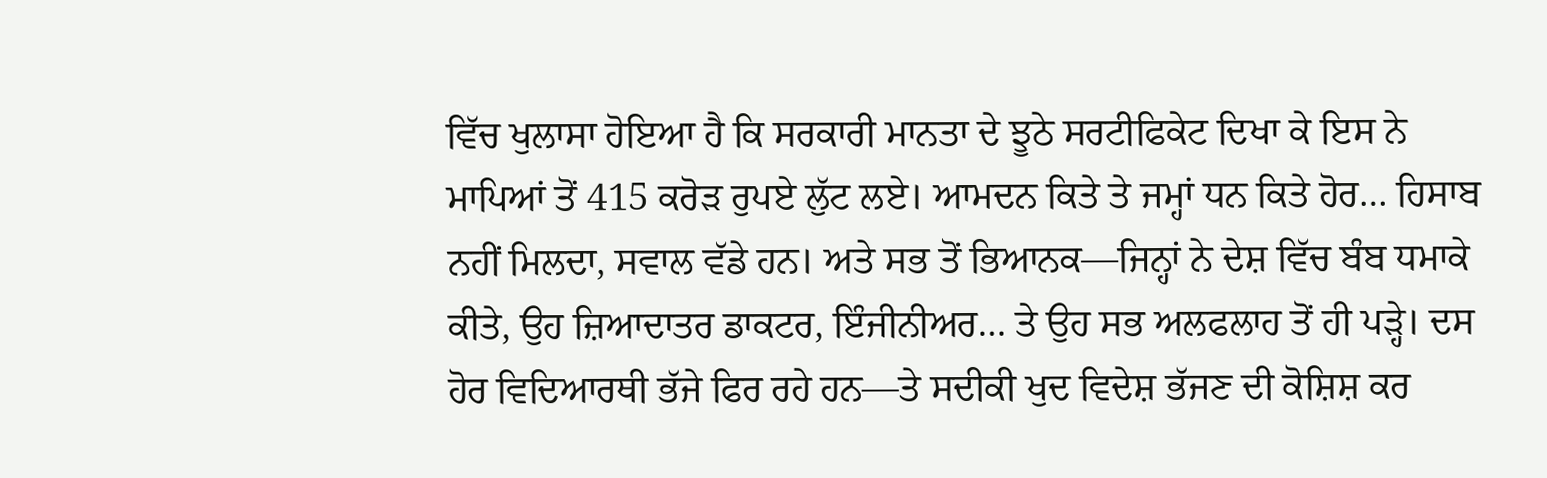ਵਿੱਚ ਖੁਲਾਸਾ ਹੋਇਆ ਹੈ ਕਿ ਸਰਕਾਰੀ ਮਾਨਤਾ ਦੇ ਝੂਠੇ ਸਰਟੀਫਿਕੇਟ ਦਿਖਾ ਕੇ ਇਸ ਨੇ ਮਾਪਿਆਂ ਤੋਂ 415 ਕਰੋੜ ਰੁਪਏ ਲੁੱਟ ਲਏ। ਆਮਦਨ ਕਿਤੇ ਤੇ ਜਮ੍ਹਾਂ ਧਨ ਕਿਤੇ ਹੋਰ… ਹਿਸਾਬ ਨਹੀਂ ਮਿਲਦਾ, ਸਵਾਲ ਵੱਡੇ ਹਨ। ਅਤੇ ਸਭ ਤੋਂ ਭਿਆਨਕ—ਜਿਨ੍ਹਾਂ ਨੇ ਦੇਸ਼ ਵਿੱਚ ਬੰਬ ਧਮਾਕੇ ਕੀਤੇ, ਉਹ ਜ਼ਿਆਦਾਤਰ ਡਾਕਟਰ, ਇੰਜੀਨੀਅਰ… ਤੇ ਉਹ ਸਭ ਅਲਫਲਾਹ ਤੋਂ ਹੀ ਪੜ੍ਹੇ। ਦਸ ਹੋਰ ਵਿਦਿਆਰਥੀ ਭੱਜੇ ਫਿਰ ਰਹੇ ਹਨ—ਤੇ ਸਦੀਕੀ ਖੁਦ ਵਿਦੇਸ਼ ਭੱਜਣ ਦੀ ਕੋਸ਼ਿਸ਼ ਕਰ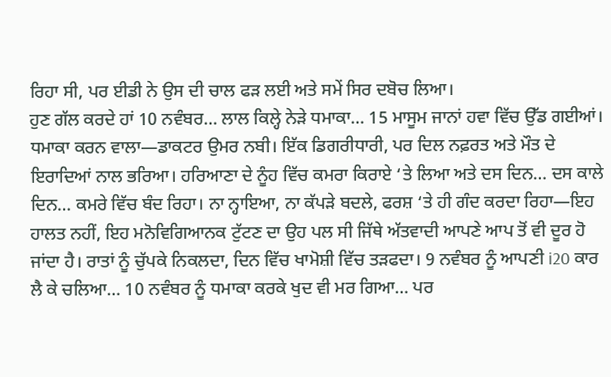ਰਿਹਾ ਸੀ, ਪਰ ਈਡੀ ਨੇ ਉਸ ਦੀ ਚਾਲ ਫੜ ਲਈ ਅਤੇ ਸਮੇਂ ਸਿਰ ਦਬੋਚ ਲਿਆ।
ਹੁਣ ਗੱਲ ਕਰਦੇ ਹਾਂ 10 ਨਵੰਬਰ… ਲਾਲ ਕਿਲ੍ਹੇ ਨੇੜੇ ਧਮਾਕਾ… 15 ਮਾਸੂਮ ਜਾਨਾਂ ਹਵਾ ਵਿੱਚ ਉੱਡ ਗਈਆਂ। ਧਮਾਕਾ ਕਰਨ ਵਾਲਾ—ਡਾਕਟਰ ਉਮਰ ਨਬੀ। ਇੱਕ ਡਿਗਰੀਧਾਰੀ, ਪਰ ਦਿਲ ਨਫ਼ਰਤ ਅਤੇ ਮੌਤ ਦੇ ਇਰਾਦਿਆਂ ਨਾਲ ਭਰਿਆ। ਹਰਿਆਣਾ ਦੇ ਨੂੰਹ ਵਿੱਚ ਕਮਰਾ ਕਿਰਾਏ ‘ਤੇ ਲਿਆ ਅਤੇ ਦਸ ਦਿਨ… ਦਸ ਕਾਲੇ ਦਿਨ… ਕਮਰੇ ਵਿੱਚ ਬੰਦ ਰਿਹਾ। ਨਾ ਨ੍ਹਾਇਆ, ਨਾ ਕੱਪੜੇ ਬਦਲੇ, ਫਰਸ਼ ‘ਤੇ ਹੀ ਗੰਦ ਕਰਦਾ ਰਿਹਾ—ਇਹ ਹਾਲਤ ਨਹੀਂ, ਇਹ ਮਨੋਵਿਗਿਆਨਕ ਟੁੱਟਣ ਦਾ ਉਹ ਪਲ ਸੀ ਜਿੱਥੇ ਅੱਤਵਾਦੀ ਆਪਣੇ ਆਪ ਤੋਂ ਵੀ ਦੂਰ ਹੋ ਜਾਂਦਾ ਹੈ। ਰਾਤਾਂ ਨੂੰ ਚੁੱਪਕੇ ਨਿਕਲਦਾ, ਦਿਨ ਵਿੱਚ ਖਾਮੋਸ਼ੀ ਵਿੱਚ ਤੜਫਦਾ। 9 ਨਵੰਬਰ ਨੂੰ ਆਪਣੀ i20 ਕਾਰ ਲੈ ਕੇ ਚਲਿਆ… 10 ਨਵੰਬਰ ਨੂੰ ਧਮਾਕਾ ਕਰਕੇ ਖੁਦ ਵੀ ਮਰ ਗਿਆ… ਪਰ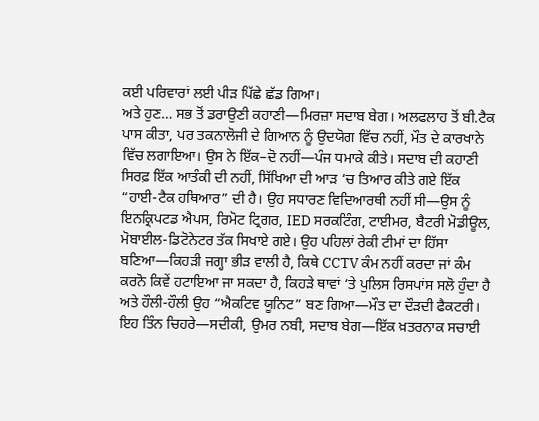ਕਈ ਪਰਿਵਾਰਾਂ ਲਈ ਪੀੜ ਪਿੱਛੇ ਛੱਡ ਗਿਆ।
ਅਤੇ ਹੁਣ… ਸਭ ਤੋਂ ਡਰਾਉਣੀ ਕਹਾਣੀ—ਮਿਰਜ਼ਾ ਸਦਾਬ ਬੇਗ। ਅਲਫਲਾਹ ਤੋਂ ਬੀ.ਟੈਕ ਪਾਸ ਕੀਤਾ, ਪਰ ਤਕਨਾਲੋਜੀ ਦੇ ਗਿਆਨ ਨੂੰ ਉਦਯੋਗ ਵਿੱਚ ਨਹੀਂ, ਮੌਤ ਦੇ ਕਾਰਖਾਨੇ ਵਿੱਚ ਲਗਾਇਆ। ਉਸ ਨੇ ਇੱਕ–ਦੋ ਨਹੀਂ—ਪੰਜ ਧਮਾਕੇ ਕੀਤੇ। ਸਦਾਬ ਦੀ ਕਹਾਣੀ ਸਿਰਫ਼ ਇੱਕ ਆਤੰਕੀ ਦੀ ਨਹੀਂ, ਸਿੱਖਿਆ ਦੀ ਆੜ ‘ਚ ਤਿਆਰ ਕੀਤੇ ਗਏ ਇੱਕ “ਹਾਈ-ਟੈਕ ਹਥਿਆਰ” ਦੀ ਹੈ। ਉਹ ਸਧਾਰਣ ਵਿਦਿਆਰਥੀ ਨਹੀਂ ਸੀ—ਉਸ ਨੂੰ ਇਨਕ੍ਰਿਪਟਡ ਐਪਸ, ਰਿਮੋਟ ਟ੍ਰਿਗਰ, IED ਸਰਕਟਿੰਗ, ਟਾਈਮਰ, ਬੈਟਰੀ ਮੋਡੀਊਲ, ਮੋਬਾਈਲ-ਡਿਟੋਨੇਟਰ ਤੱਕ ਸਿਖਾਏ ਗਏ। ਉਹ ਪਹਿਲਾਂ ਰੇਕੀ ਟੀਮਾਂ ਦਾ ਹਿੱਸਾ ਬਣਿਆ—ਕਿਹੜੀ ਜਗ੍ਹਾ ਭੀੜ ਵਾਲੀ ਹੈ, ਕਿਥੇ CCTV ਕੰਮ ਨਹੀਂ ਕਰਦਾ ਜਾਂ ਕੰਮ ਕਰਨੋ ਕਿਵੇਂ ਹਟਾਇਆ ਜਾ ਸਕਦਾ ਹੈ, ਕਿਹੜੇ ਥਾਵਾਂ ‘ਤੇ ਪੁਲਿਸ ਰਿਸਪਾਂਸ ਸਲੋ ਹੁੰਦਾ ਹੈ ਅਤੇ ਹੌਲੀ-ਹੌਲੀ ਉਹ “ਐਕਟਿਵ ਯੂਨਿਟ” ਬਣ ਗਿਆ—ਮੌਤ ਦਾ ਦੌੜਦੀ ਫੈਕਟਰੀ।
ਇਹ ਤਿੰਨ ਚਿਹਰੇ—ਸਦੀਕੀ, ਉਮਰ ਨਬੀ, ਸਦਾਬ ਬੇਗ—ਇੱਕ ਖ਼ਤਰਨਾਕ ਸਚਾਈ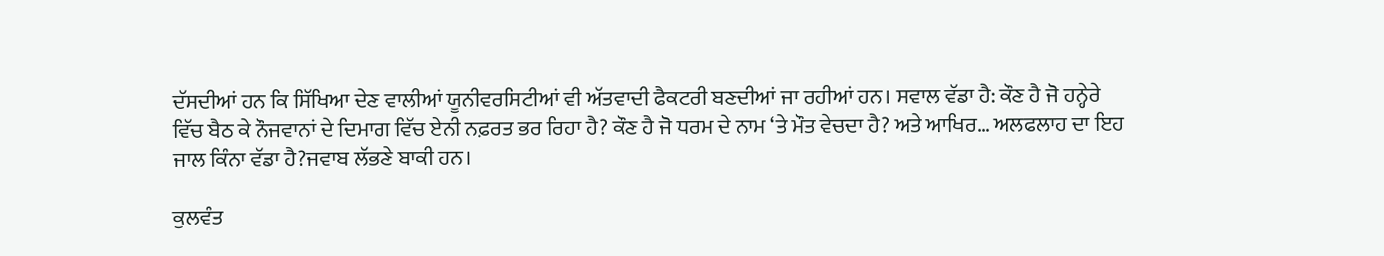ਦੱਸਦੀਆਂ ਹਨ ਕਿ ਸਿੱਖਿਆ ਦੇਣ ਵਾਲੀਆਂ ਯੂਨੀਵਰਸਿਟੀਆਂ ਵੀ ਅੱਤਵਾਦੀ ਫੈਕਟਰੀ ਬਣਦੀਆਂ ਜਾ ਰਹੀਆਂ ਹਨ। ਸਵਾਲ ਵੱਡਾ ਹੈ: ਕੌਣ ਹੈ ਜੋ ਹਨ੍ਹੇਰੇ ਵਿੱਚ ਬੈਠ ਕੇ ਨੌਜਵਾਨਾਂ ਦੇ ਦਿਮਾਗ ਵਿੱਚ ਏਨੀ ਨਫ਼ਰਤ ਭਰ ਰਿਹਾ ਹੈ? ਕੌਣ ਹੈ ਜੋ ਧਰਮ ਦੇ ਨਾਮ ‘ਤੇ ਮੌਤ ਵੇਚਦਾ ਹੈ? ਅਤੇ ਆਖਿਰ… ਅਲਫਲਾਹ ਦਾ ਇਹ ਜਾਲ ਕਿੰਨਾ ਵੱਡਾ ਹੈ?ਜਵਾਬ ਲੱਭਣੇ ਬਾਕੀ ਹਨ।

ਕੁਲਵੰਤ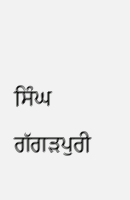ਸਿੰਘ ਗੱਗੜਪੁਰੀ